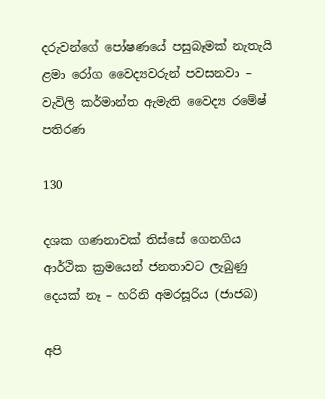දරුවන්ගේ පෝෂණයේ පසුබෑමක් නැතැයි ළමා රෝග වෛද්‍යවරුන් පවසනවා – වැවිලි කර්මාන්ත ඇමැති වෛද්‍ය රමේෂ් පතිරණ

130

දශක ගණනාවක් තිස්සේ ගෙනගිය  ආර්ථික ක්‍රමයෙන් ජනතාවට ලැබුණු දෙයක් නෑ – හරිනි අමරසූරිය (ජාජබ)

අපි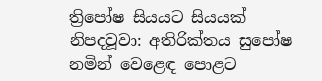ත්‍රිපෝෂ සියයට සියයක් නිපදවූවා: අතිරික්තය සුපෝෂ නමින් වෙළෙඳ පොළට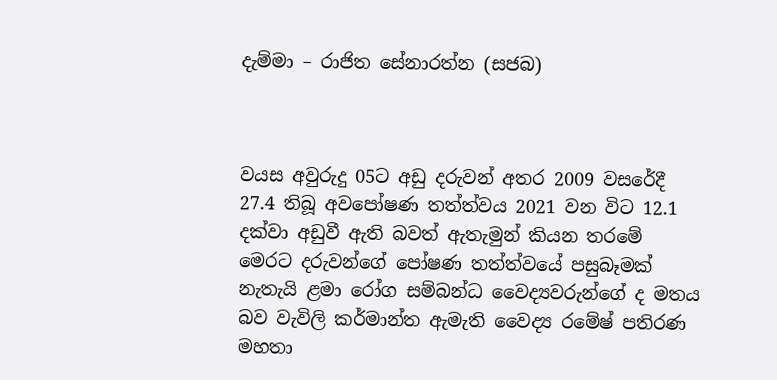දැම්මා – රාජිත සේනාරත්න (සජබ)



වයස අවුරුදු 05ට අඩු දරුවන් අතර 2009 වසරේදී 27.4 තිබූ අවපෝෂණ තත්ත්වය 2021 වන විට 12.1 දක්වා අඩුවී ඇති බවත් ඇතැමුන් කියන තරමේ මෙරට දරුවන්ගේ පෝෂණ තත්ත්වයේ පසුබෑමක් නැතැයි ළමා රෝග සම්බන්ධ වෛද්‍යවරුන්ගේ ද මතය බව වැවිලි කර්මාන්ත ඇමැති වෛද්‍ය රමේෂ් පතිරණ මහතා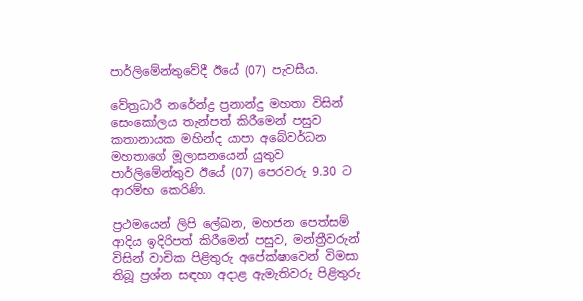පාර්ලිමේන්තුවේදී ඊයේ (07) පැවසීය.

වේත්‍රධාරී නරේන්ද්‍ර ප්‍රනාන්දු මහතා විසින් සෙංකෝලය තැන්පත් කිරීමෙන් පසුව කතානායක මහින්ද යාපා අබේවර්ධන මහතාගේ මූලාසනයෙන් යුතුව පාර්ලිමේන්තුව ඊයේ (07) පෙරවරු 9.30 ට ආරම්භ කෙරිණි.

ප්‍රථමයෙන් ලිපි ලේඛන, මහජන පෙත්සම් ආදිය ඉදිරිපත් කිරීමෙන් පසුව, මන්ත්‍රීවරුන් විසින් වාචික පිළිතුරු අපේක්ෂාවෙන් විමසා තිබූ ප්‍රශ්න සඳහා අදාළ ඇමැතිවරු පිළිතුරු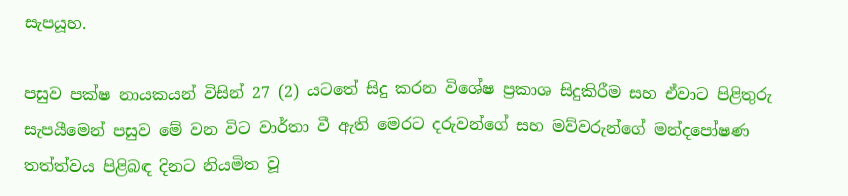සැපයූහ.

පසුව පක්ෂ නායකයන් විසින් 27 (2) යටතේ සිදු කරන විශේෂ ප්‍රකාශ සිදුකිරීම සහ ඒවාට පිළිතුරු සැපයීමෙන් පසුව මේ වන විට වාර්තා වී ඇති මෙරට දරුවන්ගේ සහ මව්වරුන්ගේ මන්දපෝෂණ තත්ත්වය පිළිබඳ දිනට නියමිත වූ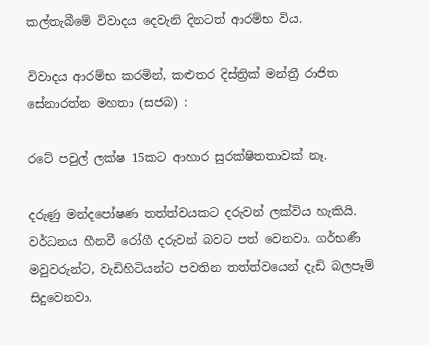කල්තැබීමේ විවාදය දෙවැනි දිනටත් ආරම්භ විය.

විවාදය ආරම්භ කරමින්, කළුතර දිස්ත්‍රික් මන්ත්‍රී රාජිත සේනාරත්න මහතා (සජබ) :

රටේ පවුල් ලක්ෂ 15කට ආහාර සුරක්ෂිතතාවක් නෑ.

දරුණු මන්දපෝෂණ තත්ත්වයකට දරුවන් ලක්විය හැකියි. වර්ධනය හීනවී රෝගී දරුවන් බවට පත් වෙනවා. ගර්භණී මවුවරුන්ට, වැඩිහිටියන්ට පවතින තත්ත්වයෙන් දැඩි බලපෑම් සිදුවෙනවා.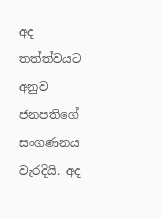අද තත්ත්වයට අනුව ජනපතිගේ සංගණනය වැරදියි. අද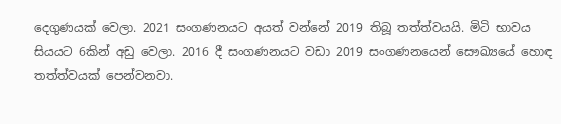දෙගුණයක් වෙලා. 2021 සංගණනයට අයත් වන්නේ 2019 තිබූ තත්ත්වයයි. මිටි භාවය සියයට 6කින් අඩු වෙලා. 2016 දී සංගණනයට වඩා 2019 සංගණනයෙන් සෞඛ්‍යයේ හොඳ තත්ත්වයක් පෙන්වනවා.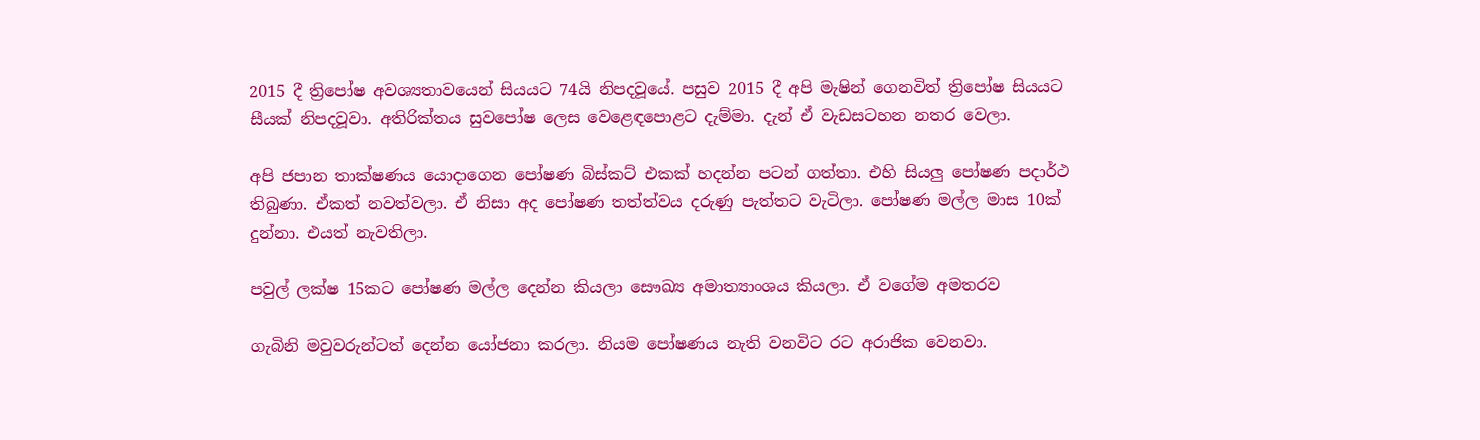2015 දී ත්‍රිපෝෂ අවශ්‍යතාවයෙන් සියයට 74යි නිපදවූයේ. පසුව 2015 දී අපි මැෂින් ගෙනවිත් ත්‍රිපෝෂ සියයට සීයක් නිපදවූවා. අතිරික්තය සුවපෝෂ ලෙස වෙළෙඳපොළට දැම්මා. දැන් ඒ වැඩසටහන නතර වෙලා.

අපි ජපාන තාක්ෂණය යොදාගෙන පෝෂණ බිස්කට් එකක් හදන්න පටන් ගත්තා. එහි සියලු පෝෂණ පදාර්ථ තිබුණා. ඒකත් නවත්වලා. ඒ නිසා අද පෝෂණ තත්ත්වය දරුණු පැත්තට වැටිලා. පෝෂණ මල්ල මාස 10ක් දුන්නා. එයත් නැවතිලා.

පවුල් ලක්ෂ 15කට පෝෂණ මල්ල දෙන්න කියලා සෞඛ්‍ය අමාත්‍යාංශය කියලා. ඒ වගේම අමතරව

ගැබිනි මවුවරුන්ටත් දෙන්න යෝජනා කරලා. නියම පෝෂණය නැති වනවිට රට අරාජික වෙනවා.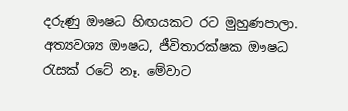දරුණු ඖෂධ හිඟයකට රට මුහුණපාලා. අත්‍යවශ්‍ය ඖෂධ, ජීවිතාරක්ෂක ඖෂධ රැසක් රටේ නෑ. මේවාට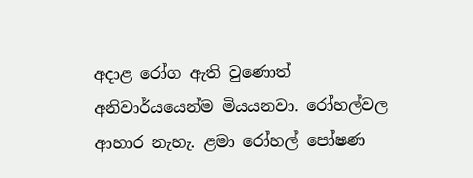අදාළ රෝග ඇති වුණොත් අනිවාර්යයෙන්ම මියයනවා. රෝහල්වල ආහාර නැහැ. ළමා රෝහල් පෝෂණ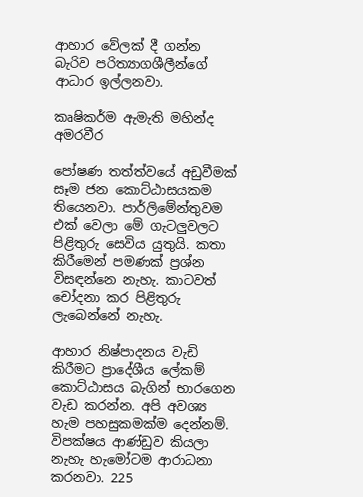ආහාර වේලක් දී ගන්න බැරිව පරිත්‍යාගශීලීන්ගේ ආධාර ඉල්ලනවා.

කෘෂිකර්ම ඇමැති මහින්ද අමරවීර

පෝෂණ තත්ත්වයේ අඩුවීමක් සෑම ජන කොට්ඨාසයකම තියෙනවා. පාර්ලිමේන්තුවම එක් වෙලා මේ ගැටලුවලට පිළිතුරු සෙවිය යුතුයි. කතා කිරීමෙන් පමණක් ප්‍රශ්න විසඳන්නෙ නැහැ. කාටවත් චෝදනා කර පිළිතුරු ලැබෙන්නේ නැහැ.

ආහාර නිෂ්පාදනය වැඩි කිරීමට ප්‍රාදේශීය ලේකම් කොට්ඨාසය බැගින් භාරගෙන වැඩ කරන්න. අපි අවශ්‍ය හැම පහසුකමක්ම දෙන්නම්. විපක්ෂය ආණ්ඩුව කියලා නැහැ හැමෝටම ආරාධනා කරනවා. 225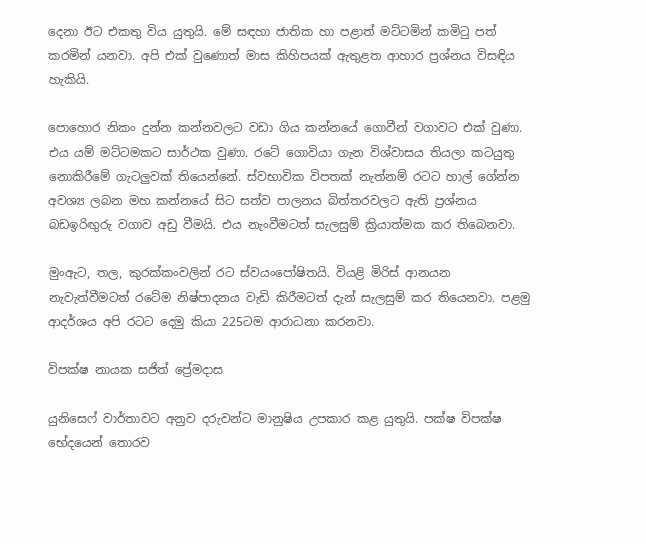දෙනා ඊට එකතු විය යුතුයි. මේ සඳහා ජාතික හා පළාත් මට්ටමින් කමිටු පත් කරමින් යනවා. අපි එක් වුණොත් මාස කිහිපයක් ඇතුළත ආහාර ප්‍රශ්නය විසඳිය හැකියි.

පොහොර නිකං දුන්න කන්නවලට වඩා ගිය කන්නයේ ගොවීන් වගාවට එක් වුණා. එය යම් මට්ටමකට සාර්ථක වුණා. රටේ ගොවියා ගැන විශ්වාසය තියලා කටයුතු නොකිරීමේ ගැටලුවක් තියෙන්නේ. ස්වභාවික විපතක් නැත්නම් රටට හාල් ගේන්න අවශ්‍ය ලබන මහ කන්නයේ සිට සත්ව පාලනය බිත්තරවලට ඇති ප්‍රශ්නය බඩඉරිඟුරු වගාව අඩු වීමයි. එය නැංවීමටත් සැලසුම් ක්‍රියාත්මක කර තිබෙනවා.

මුංඇට, තල, කුරක්කංවලින් රට ස්වයංපෝෂිතයි. වියළි මිරිස් ආනයන නැවැත්වීමටත් රටේම නිෂ්පාදනය වැඩි කිරීමටත් දැන් සැලසුම් කර තියෙනවා. පළමු ආදර්ශය අපි රටට දෙමු කියා 225ටම ආරාධනා කරනවා.

විපක්ෂ නායක සජිත් ප්‍රේමදාස

යුනිසෙෆ් වාර්තාවට අනුව දරුවන්ට මානුෂිය උපකාර කළ යුතුයි. පක්ෂ විපක්ෂ භේදයෙන් තොරව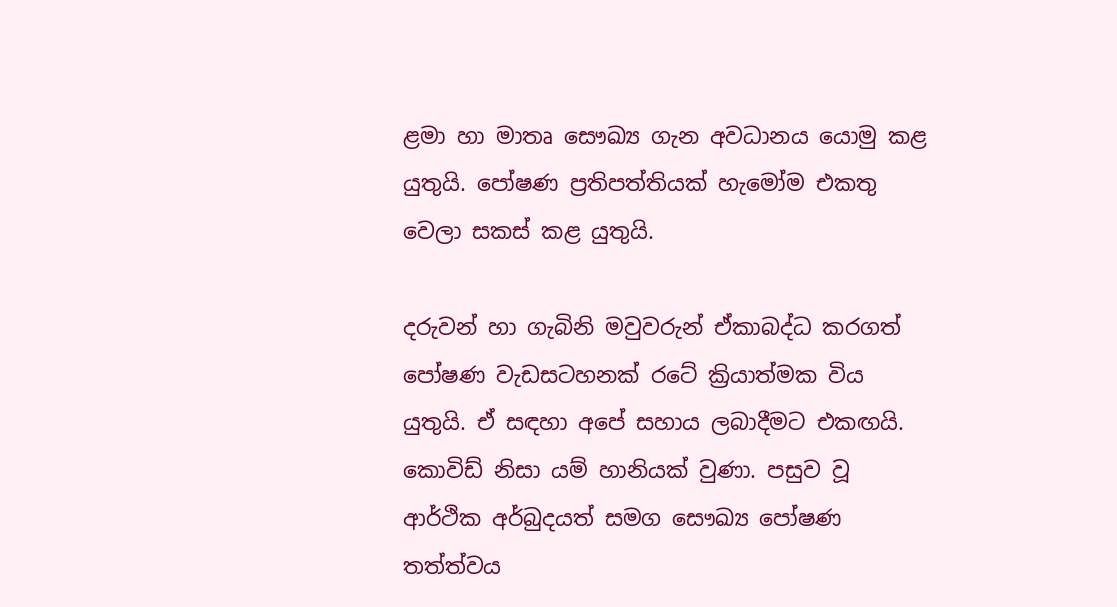ළමා හා මාතෘ සෞඛ්‍ය ගැන අවධානය යොමු කළ යුතුයි. පෝෂණ ප්‍රතිපත්තියක් හැමෝම එකතු වෙලා සකස් කළ යුතුයි.

දරුවන් හා ගැබිනි මවුවරුන් ඒකාබද්ධ කරගත් පෝෂණ වැඩසටහනක් රටේ ක්‍රියාත්මක විය යුතුයි. ඒ සඳහා අපේ සහාය ලබාදීමට එකඟයි. කොවිඩ් නිසා යම් හානියක් වුණා. පසුව වූ ආර්ථික අර්බුදයත් සමග සෞඛ්‍ය පෝෂණ තත්ත්වය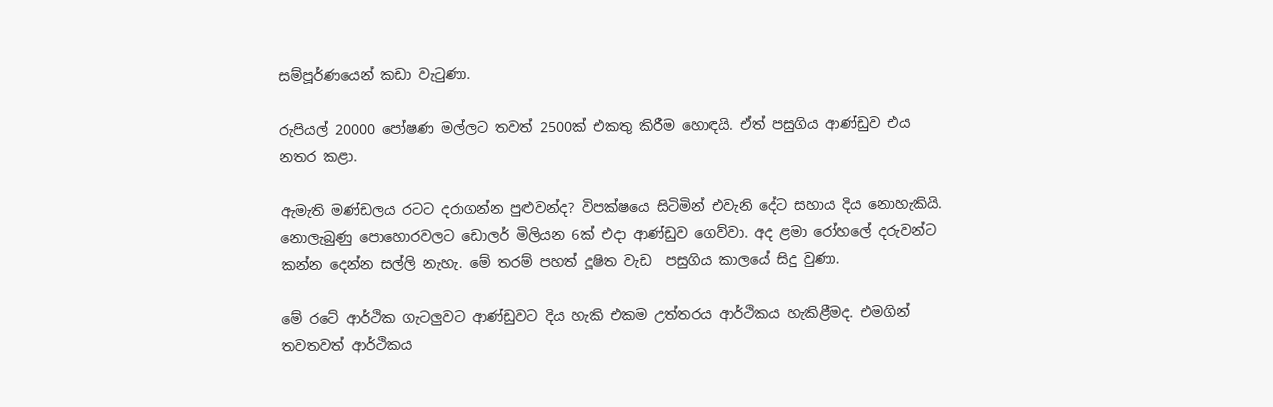සම්පූර්ණයෙන් කඩා වැටුණා.

රුපියල් 20000 පෝෂණ මල්ලට තවත් 2500ක් එකතු කිරීම හොඳයි. ඒත් පසුගිය ආණ්ඩුව එය නතර කළා.

ඇමැති මණ්ඩලය රටට දරාගන්න පුළුවන්ද? විපක්ෂයෙ සිටිමින් එවැනි දේට සහාය දිය නොහැකියි. නොලැබුණු පොහොරවලට ඩොලර් මිලියන 6ක් එදා ආණ්ඩුව ගෙව්වා. අද ළමා රෝහලේ දරුවන්ට කන්න දෙන්න සල්ලි නැහැ. මේ තරම් පහත් දූෂිත වැඩ  පසුගිය කාලයේ සිදු වුණා.

මේ රටේ ආර්ථික ගැටලුවට ආණ්ඩුවට දිය හැකි එකම උත්තරය ආර්ථිකය හැකිළීමද. එමගින් තවතවත් ආර්ථිකය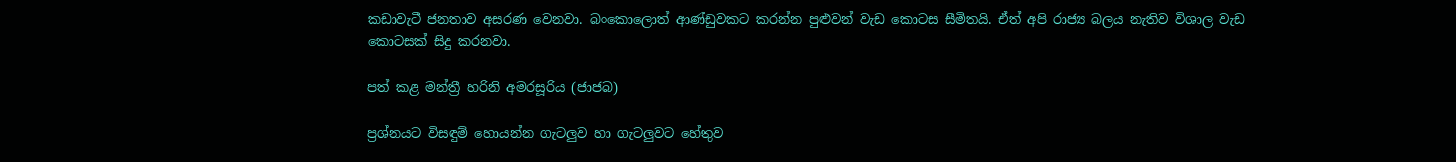කඩාවැටී ජනතාව අසරණ වෙනවා. බංකොලොත් ආණ්ඩුවකට කරන්න පුළුවන් වැඩ කොටස සීමිතයි. ඒත් අපි රාජ්‍ය බලය නැතිව විශාල වැඩ කොටසක් සිදු කරනවා.

පත් කළ මන්ත්‍රී හරිනි අමරසූරිය (ජාජබ)

ප්‍රශ්නයට විසඳුම් හොයන්න ගැටලුව හා ගැටලුවට හේතුව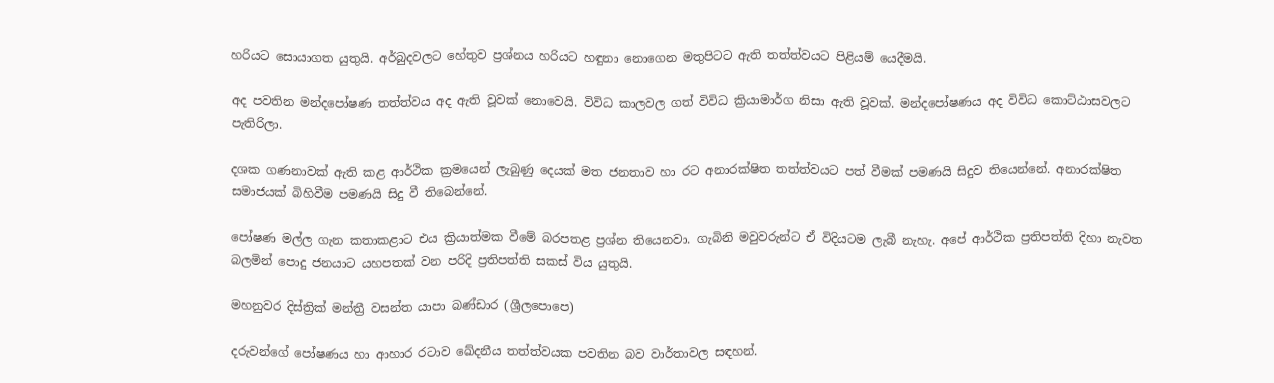හරියට සොයාගත යුතුයි. අර්බුදවලට හේතුව ප්‍රශ්නය හරියට හඳුනා නොගෙන මතුපිටට ඇති තත්ත්වයට පිළියම් යෙදීමයි.

අද පවතින මන්දපෝෂණ තත්ත්වය අද ඇති වූවක් නොවෙයි. විවිධ කාලවල ගත් විවිධ ක්‍රියාමාර්ග නිසා ඇති වූවක්. මන්දපෝෂණය අද විවිධ කොට්ඨාසවලට පැතිරිලා.

දශක ගණනාවක් ඇති කළ ආර්ථික ක්‍රමයෙන් ලැබුණු දෙයක් මත ජනතාව හා රට අනාරක්ෂිත තත්ත්වයට පත් වීමක් පමණයි සිදුව තියෙන්නේ. අනාරක්ෂිත සමාජයක් බිහිවීම පමණයි සිදු වී තිබෙන්නේ.

පෝෂණ මල්ල ගැන කතාකළාට එය ක්‍රියාත්මක වීමේ බරපතළ ප්‍රශ්න තියෙනවා. ගැබිනි මවුවරුන්ට ඒ විදියටම ලැබී නැහැ. අපේ ආර්ථික ප්‍රතිපත්ති දිහා නැවත බලමින් පොදු ජනයාට යහපතක් වන පරිදි ප්‍රතිපත්ති සකස් විය යුතුයි.

මහනුවර දිස්ත්‍රික් මන්ත්‍රී වසන්ත යාපා බණ්ඩාර (ශ්‍රීලපොපෙ)

දරුවන්ගේ පෝෂණය හා ආහාර රටාව ඛේදනීය තත්ත්වයක පවතින බව වාර්තාවල සඳහන්.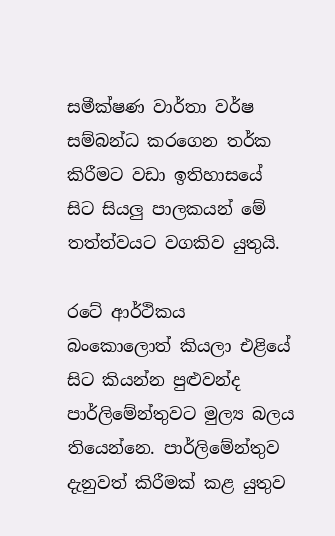සමීක්ෂණ වාර්තා වර්ෂ සම්බන්ධ කරගෙන තර්ක කිරීමට වඩා ඉතිහාසයේ සිට සියලු පාලකයන් මේ තත්ත්වයට වගකිව යුතුයි.

රටේ ආර්ථිකය බංකොලොත් කියලා එළියේ සිට කියන්න පුළුවන්ද පාර්ලිමේන්තුවට මුල්‍ය බලය තියෙන්නෙ. පාර්ලිමේන්තුව දැනුවත් කිරීමක් කළ යුතුව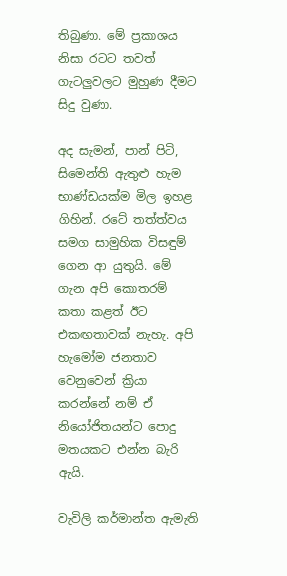තිබුණා. මේ ප්‍රකාශය නිසා රටට තවත් ගැටලුවලට මුහුණ දීමට සිදු වුණා.

අද සැමන්, පාන් පිටි, සිමෙන්ති ඇතුළු හැම භාණ්ඩයක්ම මිල ඉහළ ගිහින්. රටේ තත්ත්වය සමග සාමුහික විසඳුම් ගෙන ආ යුතුයි. මේ ගැන අපි කොතරම් කතා කළත් ඊට එකඟතාවක් නැහැ. අපි හැමෝම ජනතාව වෙනුවෙන් ක්‍රියා කරන්නේ නම් ඒ නියෝජිතයන්ට පොදු මතයකට එන්න බැරි ඇයි.

වැවිලි කර්මාන්ත ඇමැති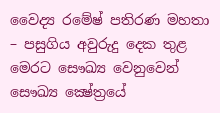වෛද්‍ය රමේෂ් පතිරණ මහතා – පසුගිය අවුරුදු දෙක තුළ මෙරට සෞඛ්‍ය වෙනුවෙන් සෞඛ්‍ය ක්‍ෂේත්‍රයේ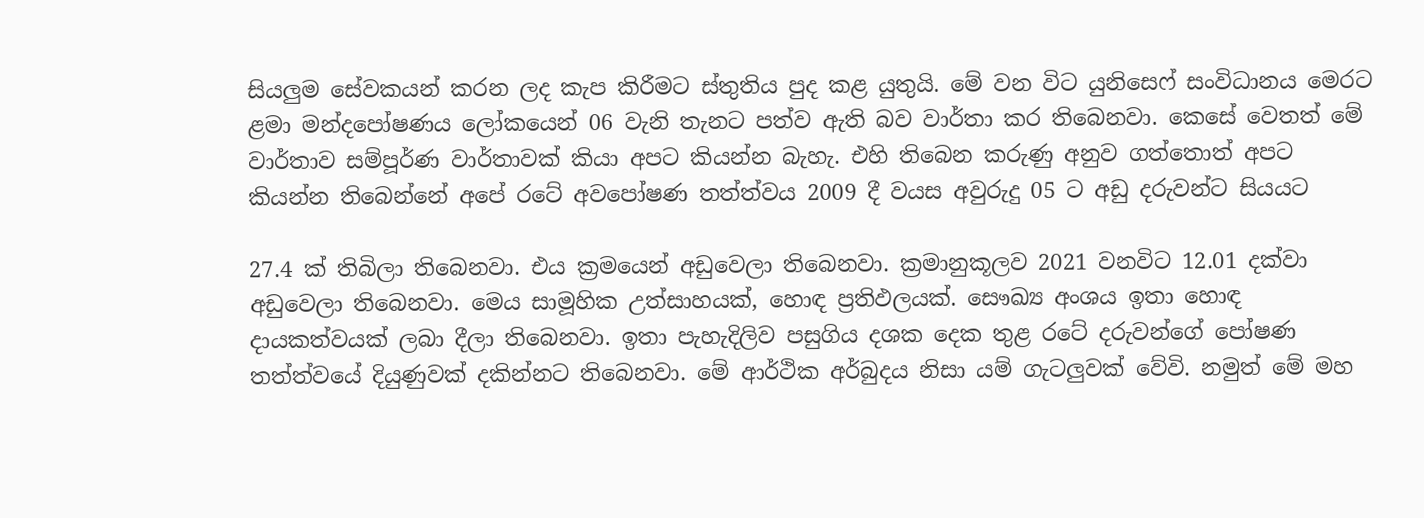සියලුම සේවකයන් කරන ලද කැප කිරීමට ස්තුතිය පුද කළ යුතුයි. මේ වන විට යුනිසෙෆ් සංවිධානය මෙරට ළමා මන්දපෝෂණය ලෝකයෙන් 06 වැනි තැනට පත්ව ඇති බව වාර්තා කර තිබෙනවා. කෙසේ වෙතත් මේ වාර්තාව සම්පූර්ණ වාර්තාවක් කියා අපට කියන්න බැහැ. එහි තිබෙන කරුණු අනුව ගත්තොත් අපට කියන්න තිබෙන්නේ අපේ රටේ අවපෝෂණ තත්ත්වය 2009 දී වයස අවුරුදු 05 ට අඩු දරුවන්ට සියයට

27.4 ක් තිබිලා තිබෙනවා. එය ක්‍රමයෙන් අඩුවෙලා තිබෙනවා. ක්‍රමානුකූලව 2021 වනවිට 12.01 දක්වා අඩුවෙලා තිබෙනවා. මෙය සාමූහික උත්සාහයක්, හොඳ ප්‍රතිඵලයක්. සෞඛ්‍ය අංශය ඉතා හොඳ දායකත්වයක් ලබා දීලා තිබෙනවා. ඉතා පැහැදිලිව පසුගිය දශක දෙක තුළ රටේ දරුවන්ගේ පෝෂණ තත්ත්වයේ දියුණුවක් දකින්නට තිබෙනවා. මේ ආර්ථික අර්බුදය නිසා යම් ගැටලුවක් වේවි. නමුත් මේ මහ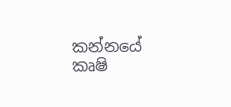කන්නයේ කෘෂි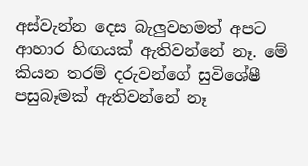අස්වැන්න දෙස බැලුවහමත් අපට ආහාර හිඟයක් ඇතිවන්නේ නෑ. මේ කියන තරම් දරුවන්ගේ සුවිශේෂී පසුබෑමක් ඇතිවන්නේ නෑ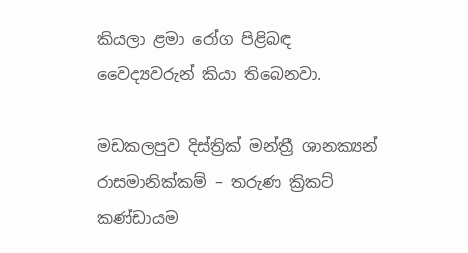කියලා ළමා රෝග පිළිබඳ වෛද්‍යවරුන් කියා තිබෙනවා.

මඩකලපුව දිස්ත්‍රික් මන්ත්‍රී ශානක්‍යන් රාසමානික්කම් – තරුණ ක්‍රිකට් කණ්ඩායම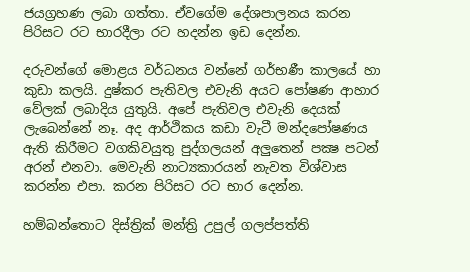ජයග්‍රහණ ලබා ගත්තා. ඒවගේම දේශපාලනය කරන පිරිසට රට භාරදීලා රට හදන්න ඉඩ දෙන්න.

දරුවන්ගේ මොළය වර්ධනය වන්නේ ගර්භණී කාලයේ හා කුඩා කලයි. දුෂ්කර පැතිවල එවැනි අයට පෝෂණ ආහාර වේලක් ලබාදිය යුතුයි. අපේ පැතිවල එවැනි දෙයක් ලැබෙන්නේ නෑ. අද ආර්ථිකය කඩා වැටී මන්දපෝෂණය ඇති කිරීමට වගකිවයුතු පුද්ගලයන් අලුතෙන් පක්‍ෂ පටන් අරන් එනවා. මෙවැනි නාට්‍යකාරයන් නැවත විශ්වාස කරන්න එපා. කරන පිරිසට රට භාර දෙන්න.

හම්බන්තොට දිස්ත්‍රික් මන්ත්‍රි උපුල් ගලප්පත්ති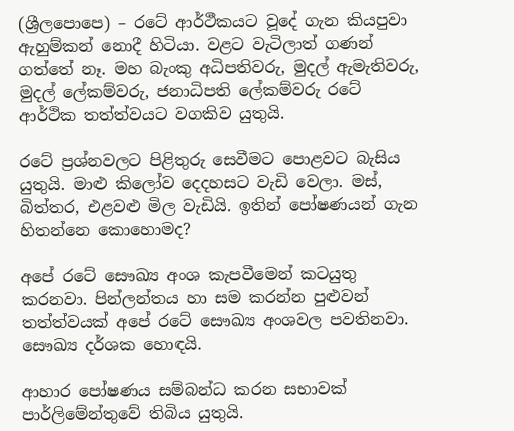(ශ්‍රීලපොපෙ) – රටේ ආර්ථීකයට වූදේ ගැන කියපුවා ඇහුම්කන් නොදී හිටියා. වළට වැටිලාත් ගණන් ගත්තේ නෑ. මහ බැංකු අධිපතිවරු, මුදල් ඇමැතිවරු, මුදල් ලේකම්වරු, ජනාධිපති ලේකම්වරු රටේ ආර්ථික තත්ත්වයට වගකිව යුතුයි.

රටේ ප්‍රශ්නවලට පිළිතුරු සෙවීමට පොළවට බැසිය යුතුයි. මාළු කිලෝව දෙදහසට වැඩි වෙලා. මස්, බිත්තර, එළවළු මිල වැඩියි. ඉතින් පෝෂණයන් ගැන හිතන්නෙ කොහොමද?

අපේ රටේ සෞඛ්‍ය අංශ කැපවීමෙන් කටයුතු කරනවා. පින්ලන්තය හා සම කරන්න පුළුවන් තත්ත්වයක් අපේ රටේ සෞඛ්‍ය අංශවල පවතිනවා. සෞඛ්‍ය දර්ශක හොඳයි.

ආහාර පෝෂණය සම්බන්ධ කරන සභාවක් පාර්ලිමේන්තුවේ තිබිය යුතුයි.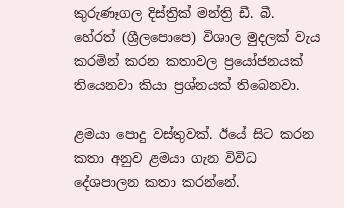කුරුණෑගල දිස්ත්‍රික් මන්ත්‍රි ඩී. බී. හේරත් (ශ්‍රීලපොපෙ) විශාල මුදලක් වැය කරමින් කරන කතාවල ප්‍රයෝජනයක් තියෙනවා කියා ප්‍රශ්නයක් තිබෙනවා.

ළමයා පොදු වස්තුවක්. ඊයේ සිට කරන කතා අනුව ළමයා ගැන විවිධ දේශපාලන කතා කරන්නේ.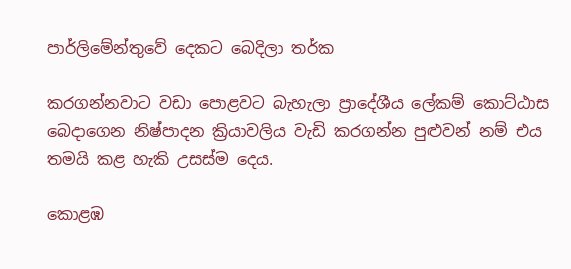පාර්ලිමේන්තුවේ දෙකට බෙදිලා තර්ක

කරගන්නවාට වඩා පොළවට බැහැලා ප්‍රාදේශීය ලේකම් කොට්ඨාස බෙදාගෙන නිෂ්පාදන ක්‍රියාවලිය වැඩි කරගන්න පුළුවන් නම් එය තමයි කළ හැකි උසස්ම දෙය.

කොළඹ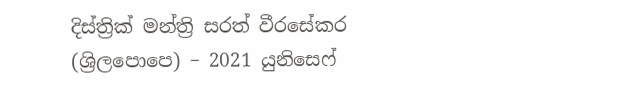දිස්ත්‍රික් මන්ත්‍රි සරත් වීරසේකර (ශ්‍රිලපොපෙ) – 2021 යුනිසෙෆ්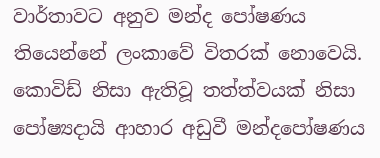වාර්තාවට අනුව මන්ද පෝෂණය තියෙන්නේ ලංකාවේ විතරක් නොවෙයි. කොවිඩ් නිසා ඇතිවූ තත්ත්වයක් නිසා පෝෂ්‍යදායි ආහාර අඩුවී මන්දපෝෂණය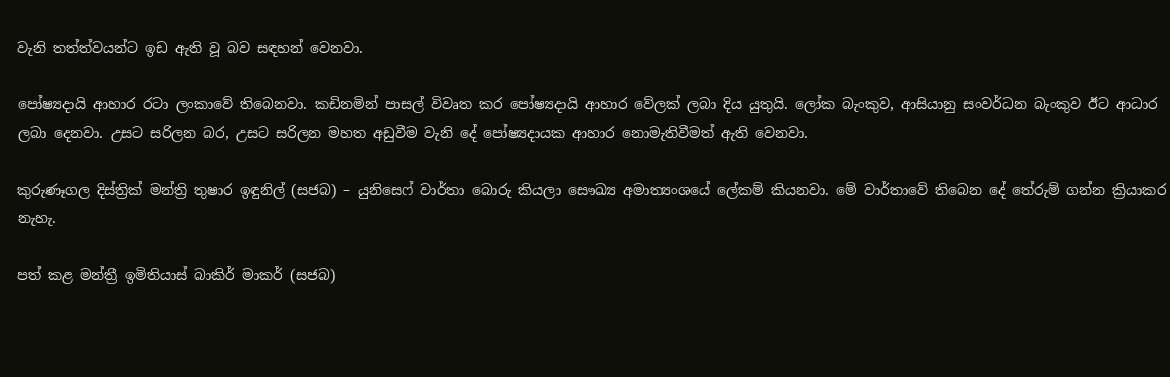වැනි තත්ත්වයන්ට ඉඩ ඇති වූ බව සඳහන් වෙනවා.

පෝෂ්‍යදායි ආහාර රටා ලංකාවේ තිබෙනවා. කඩිනමින් පාසල් විවෘත කර පෝෂ්‍යදායි ආහාර වේලක් ලබා දිය යුතුයි. ලෝක බැංකුව, ආසියානු සංවර්ධන බැංකුව ඊට ආධාර ලබා දෙනවා. උසට සරිලන බර, උසට සරිලන මහත අඩුවීම වැනි දේ පෝෂ්‍යදායක ආහාර නොමැතිවීමත් ඇති වෙනවා.

කුරුණෑගල දිස්ත්‍රික් මන්ත්‍රි තුෂාර ඉඳුනිල් (සජබ) – යුනිසෙෆ් වාර්තා බොරු කියලා සෞඛ්‍ය අමාත්‍යංශයේ ලේකම් කියනවා. මේ වාර්තාවේ තිබෙන දේ තේරුම් ගන්න ක්‍රියාකර නැහැ.

පත් කළ මන්ත්‍රී ඉමිතියාස් බාකිර් මාකර් (සජබ)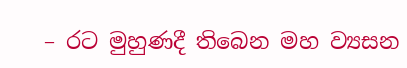– රට මුහුණදී තිබෙන මහ ව්‍යසන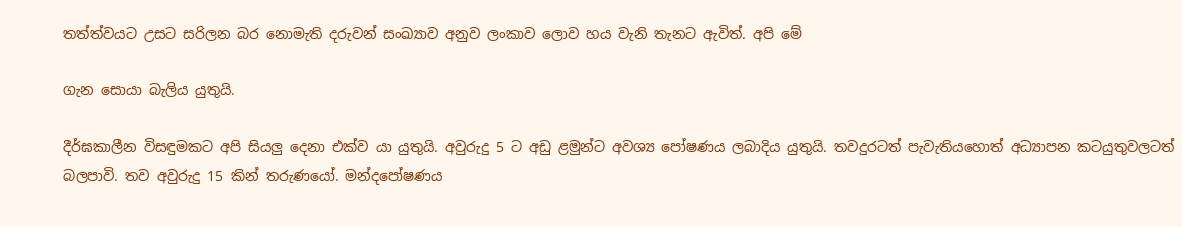තත්ත්වයට උසට සරිලන බර නොමැති දරුවන් සංඛ්‍යාව අනුව ලංකාව ලොව හය වැනි තැනට ඇවිත්. අපි මේ

ගැන සොයා බැලිය යුතුයි.

දීර්ඝකාලීන විසඳුමකට අපි සියලු දෙනා එක්ව යා යුතුයි. අවුරුදු 5 ට අඩු ළමුන්ට අවශ්‍ය පෝෂණය ලබාදිය යුතුයි. තවදුරටත් පැවැතියහොත් අධ්‍යාපන කටයුතුවලටත් බලපාවි. තව අවුරුදු 15 කින් තරුණයෝ. මන්දපෝෂණය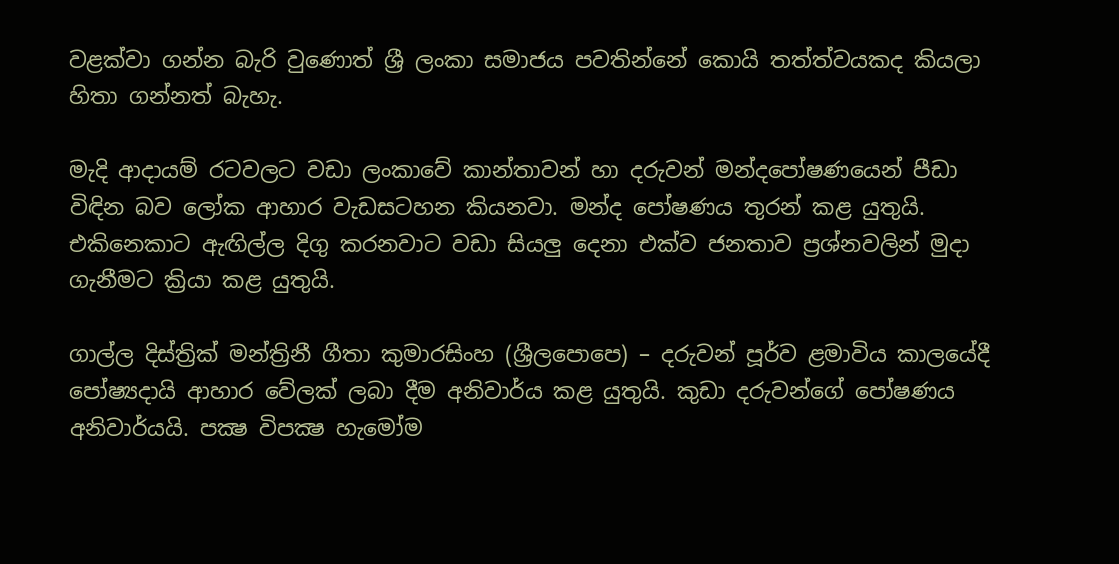වළක්වා ගන්න බැරි වුණොත් ශ්‍රී ලංකා සමාජය පවතින්නේ කොයි තත්ත්වයකද කියලා හිතා ගන්නත් බැහැ.

මැදි ආදායම් රටවලට වඩා ලංකාවේ කාන්තාවන් හා දරුවන් මන්දපෝෂණයෙන් පීඩා විඳින බව ලෝක ආහාර වැඩසටහන කියනවා. මන්ද පෝෂණය තුරන් කළ යුතුයි. එකිනෙකාට ඇඟිල්ල දිගු කරනවාට වඩා සියලු දෙනා එක්ව ජනතාව ප්‍රශ්නවලින් මුදා ගැනීමට ක්‍රියා කළ යුතුයි.

ගාල්ල දිස්ත්‍රික් මන්ත්‍රිනී ගීතා කුමාරසිංහ (ශ්‍රීලපොපෙ) – දරුවන් පූර්ව ළමාවිය කාලයේදී පෝෂ්‍යදායි ආහාර වේලක් ලබා දීම අනිවාර්ය කළ යුතුයි. කුඩා දරුවන්ගේ පෝෂණය අනිවාර්යයි. පක්‍ෂ විපක්‍ෂ හැමෝම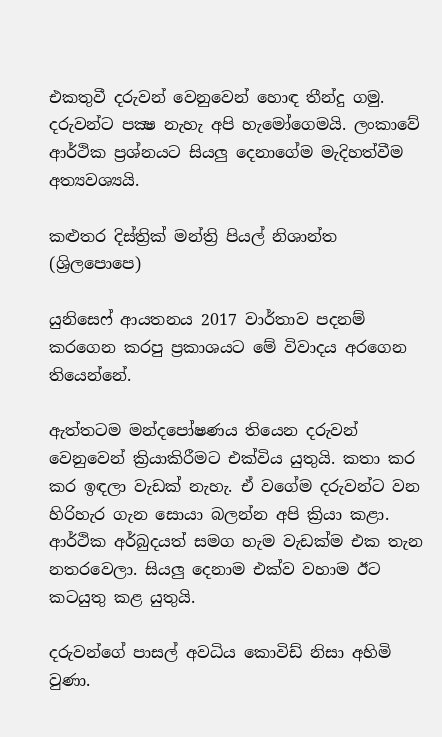එකතුවී දරුවන් වෙනුවෙන් හොඳ තීන්දු ගමු. දරුවන්ට පක්‍ෂ නැහැ අපි හැමෝගෙමයි. ලංකාවේ ආර්ථික ප්‍රශ්නයට සියලු දෙනාගේම මැදිහත්වීම අත්‍යවශ්‍යයි.

කළුතර දිස්ත්‍රික් මන්ත්‍රි පියල් නිශාන්ත (ශ්‍රිලපොපෙ)

යුනිසෙෆ් ආයතනය 2017 වාර්තාව පදනම් කරගෙන කරපු ප්‍රකාශයට මේ විවාදය අරගෙන තියෙන්නේ.

ඇත්තටම මන්දපෝෂණය තියෙන දරුවන් වෙනුවෙන් ක්‍රියාකිරීමට එක්විය යුතුයි. කතා කර කර ඉඳලා වැඩක් නැහැ. ඒ වගේම දරුවන්ට වන හිරිහැර ගැන සොයා බලන්න අපි ක්‍රියා කළා. ආර්ථික අර්බුදයත් සමග හැම වැඩක්ම එක තැන නතරවෙලා. සියලු දෙනාම එක්ව වහාම ඊට කටයුතු කළ යුතුයි.

දරුවන්ගේ පාසල් අවධිය කොවිඩ් නිසා අහිමි වුණා.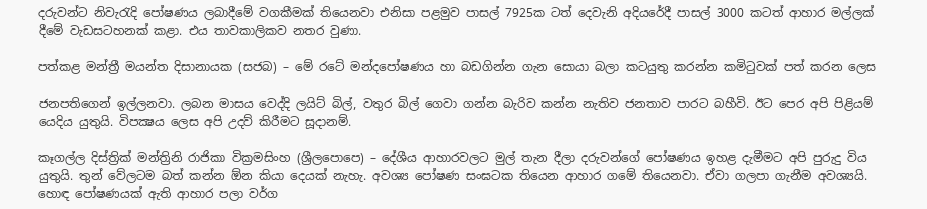දරුවන්ට නිවැරැදි පෝෂණය ලබාදීමේ වගකීමක් තියෙනවා එනිසා පළමුව පාසල් 7925ක ටත් දෙවැනි අදියරේදී පාසල් 3000 කටත් ආහාර මල්ලක් දීමේ වැඩසටහනක් කළා. එය තාවකාලිකව නතර වුණා.

පත්කළ මන්ත්‍රී මයන්ත දිසානායක (සජබ) – මේ රටේ මන්දපෝෂණය හා බඩගින්න ගැන සොයා බලා කටයුතු කරන්න කමිටුවක් පත් කරන ලෙස

ජනපතිගෙන් ඉල්ලනවා. ලබන මාසය වෙද්දි ලයිට් බිල්, වතුර බිල් ගෙවා ගන්න බැරිව කන්න නැතිව ජනතාව පාරට බහීවි. ඊට පෙර අපි පිළියම් යෙදිය යුතුයි. විපක්‍ෂය ලෙස අපි උදව් කිරීමට සූදානම්.

කෑගල්ල දිස්ත්‍රික් මන්ත්‍රිනි රාජිකා වික්‍රමසිංහ (ශ්‍රීලපොපෙ) – දේශීය ආහාරවලට මුල් තැන දීලා දරුවන්ගේ පෝෂණය ඉහළ දැමීමට අපි පුරුදු විය යුතුයි. තුන් වේලටම බත් කන්න ඕන කියා දෙයක් නැහැ. අවශ්‍ය පෝෂණ සංඝටක තියෙන ආහාර ගමේ තියෙනවා. ඒවා ගලපා ගැනීම අවශ්‍යයි. හොඳ පෝෂණයක් ඇති ආහාර පලා වර්ග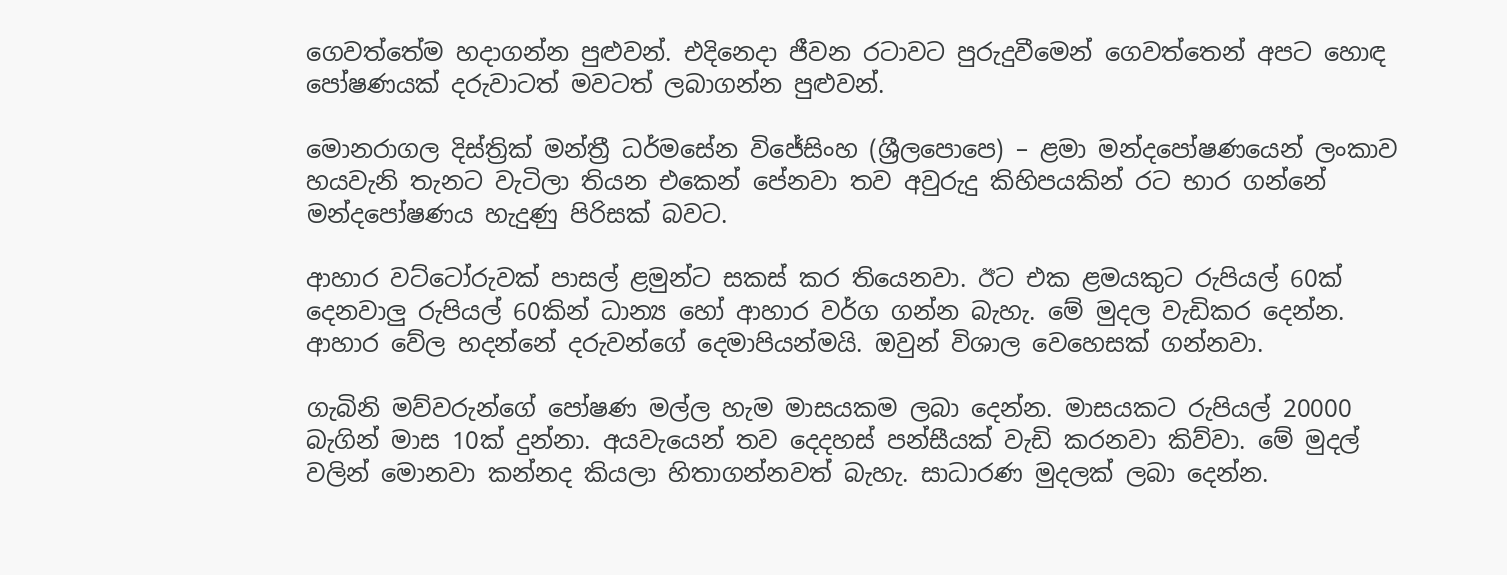ගෙවත්තේම හදාගන්න පුළුවන්. එදිනෙදා ජීවන රටාවට පුරුදුවීමෙන් ගෙවත්තෙන් අපට හොඳ පෝෂණයක් දරුවාටත් මවටත් ලබාගන්න පුළුවන්.

මොනරාගල දිස්ත්‍රික් මන්ත්‍රී ධර්මසේන විජේසිංහ (ශ්‍රීලපොපෙ) – ළමා මන්දපෝෂණයෙන් ලංකාව හයවැනි තැනට වැටිලා තියන එකෙන් පේනවා තව අවුරුදු කිහිපයකින් රට භාර ගන්නේ මන්දපෝෂණය හැදුණු පිරිසක් බවට.

ආහාර වට්ටෝරුවක් පාසල් ළමුන්ට සකස් කර තියෙනවා. ඊට එක ළමයකුට රුපියල් 60ක් දෙනවාලු රුපියල් 60කින් ධාන්‍ය හෝ ආහාර වර්ග ගන්න බැහැ. මේ මුදල වැඩිකර දෙන්න. ආහාර වේල හදන්නේ දරුවන්ගේ දෙමාපියන්මයි. ඔවුන් විශාල වෙහෙසක් ගන්නවා.

ගැබිනි මව්වරුන්ගේ පෝෂණ මල්ල හැම මාසයකම ලබා දෙන්න. මාසයකට රුපියල් 20000 බැගින් මාස 10ක් දුන්නා. අයවැයෙන් තව දෙදහස් පන්සීයක් වැඩි කරනවා කිව්වා. මේ මුදල් වලින් මොනවා කන්නද කියලා හිතාගන්නවත් බැහැ. සාධාරණ මුදලක් ලබා දෙන්න.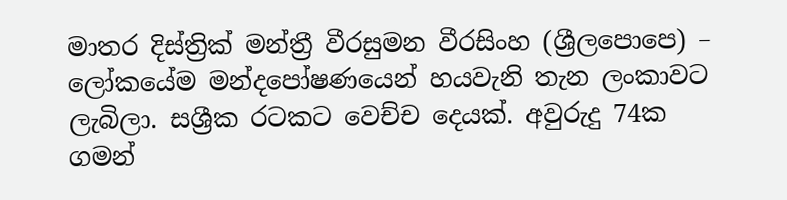මාතර දිස්ත්‍රික් මන්ත්‍රී වීරසුමන වීරසිංහ (ශ්‍රීලපොපෙ) – ලෝකයේම මන්දපෝෂණයෙන් හයවැනි තැන ලංකාවට ලැබිලා. සශ්‍රීක රටකට වෙච්ච දෙයක්. අවුරුදු 74ක ගමන්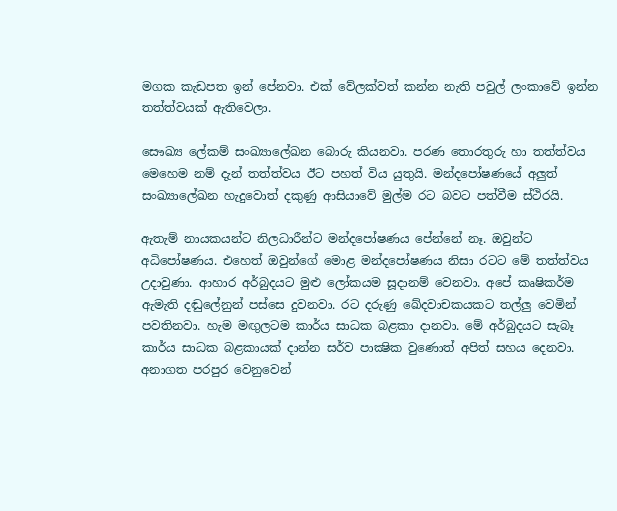මගක කැඩපත ඉන් පේනවා. එක් වේලක්වත් කන්න නැති පවුල් ලංකාවේ ඉන්න තත්ත්වයක් ඇතිවෙලා.

සෞඛ්‍ය ලේකම් සංඛ්‍යාලේඛන බොරු කියනවා. පරණ තොරතුරු හා තත්ත්වය මෙහෙම නම් දැන් තත්ත්වය ඊට පහත් විය යුතුයි. මන්දපෝෂණයේ අලුත් සංඛ්‍යාලේඛන හැදුවොත් දකුණු ආසියාවේ මුල්ම රට බවට පත්වීම ස්ථිරයි.

ඇතැම් නායකයන්ට නිලධාරීන්ට මන්දපෝෂණය පේන්නේ නෑ. ඔවුන්ට අධිපෝෂණය. එහෙත් ඔවුන්ගේ මොළ මන්දපෝෂණය නිසා රටට මේ තත්ත්වය උදාවුණා. ආහාර අර්බුදයට මුළු ලෝකයම සූදානම් වෙනවා. අපේ කෘෂිකර්ම ඇමැති දඬුලේනුන් පස්සෙ දුවනවා. රට දරුණු ඛේදවාචකයකට තල්ලු වෙමින් පවතිනවා. හැම මඟුලටම කාර්ය සාධක බළකා දානවා. මේ අර්බුදයට සැබෑ කාර්ය සාධක බළකායක් දාන්න සර්ව පාක්‍ෂික වුණොත් අපිත් සහය දෙනවා. අනාගත පරපුර වෙනුවෙන්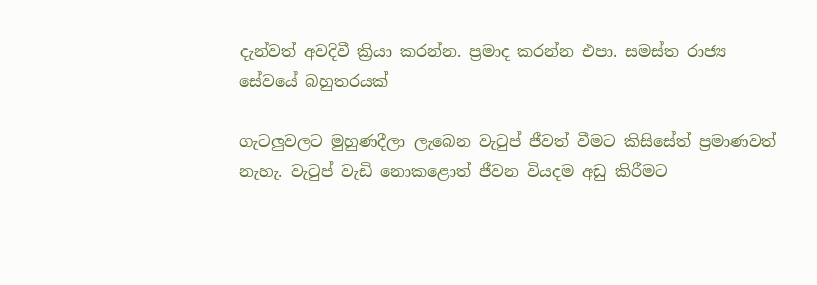දැන්වත් අවදිවී ක්‍රියා කරන්න. ප්‍රමාද කරන්න එපා. සමස්ත රාජ්‍ය සේවයේ බහුතරයක්

ගැටලුවලට මුහුණදීලා ලැබෙන වැටුප් ජීවත් වීමට කිසිසේත් ප්‍රමාණවත් නැහැ. වැටුප් වැඩි නොකළොත් ජීවන වියදම අඩු කිරීමට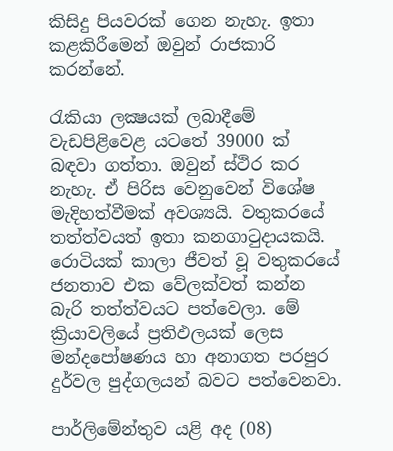කිසිදු පියවරක් ගෙන නැහැ. ඉතා කළකිරීමෙන් ඔවුන් රාජකාරි කරන්නේ.

රැකියා ලක්‍ෂයක් ලබාදීමේ වැඩපිළිවෙළ යටතේ 39000 ක් බඳවා ගත්තා. ඔවුන් ස්ථිර කර නැහැ. ඒ පිරිස වෙනුවෙන් විශේෂ මැදිහත්වීමක් අවශ්‍යයි. වතුකරයේ තත්ත්වයත් ඉතා කනගාටුදායකයි. රොටියක් කාලා ජීවත් වූ වතුකරයේ ජනතාව එක වේලක්වත් කන්න බැරි තත්ත්වයට පත්වෙලා. මේ ක්‍රියාවලියේ ප්‍රතිඵලයක් ලෙස මන්දපෝෂණය හා අනාගත පරපුර දුර්වල පුද්ගලයන් බවට පත්වෙනවා.

පාර්ලිමේන්තුව යළි අද (08)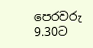පෙරවරු 9.30ට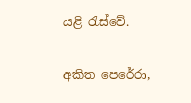යළි රැස්වේ.

අකිත පෙරේරා,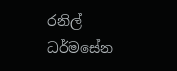රනිල් ධර්මසේන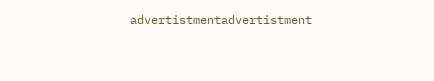advertistmentadvertistment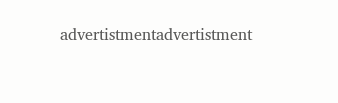advertistmentadvertistment